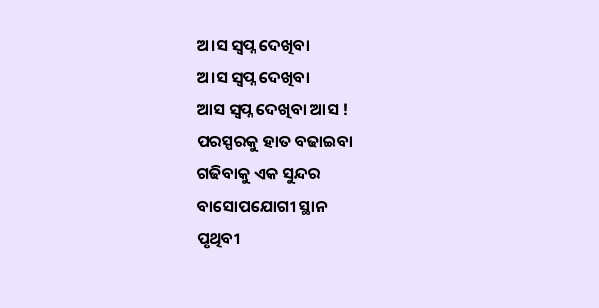ଅ।ସ ସ୍ବପ୍ନ ଦେଖିବା
ଅ।ସ ସ୍ବପ୍ନ ଦେଖିବା
ଆସ ସ୍ବପ୍ନ ଦେଖିବା ଆସ !
ପରସ୍ପରକୁ ହାତ ବଢାଇବା
ଗଢିବାକୁ ଏକ ସୁନ୍ଦର
ବାସୋପଯୋଗୀ ସ୍ଥାନ
ପୃଥିବୀ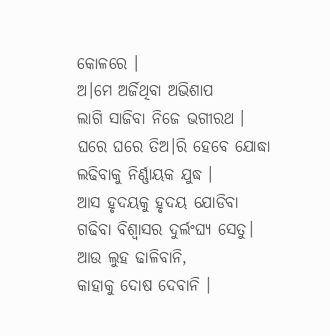କୋଳରେ ।
ଅ।ମେ ଅର୍ଜିଥିବା ଅଭିଶାପ
ଲାଗି ସାଜିବା ନିଜେ ଭଗୀରଥ ।
ଘରେ ଘରେ ତିଅ।ରି ହେବେ ଯୋଦ୍ଧା
ଲଢିବାକୁ ନିର୍ଣ୍ଣାୟକ ଯୁଦ୍ଧ ।
ଆସ ହୃଦୟକୁ ହୃଦୟ ଯୋଡିବା
ଗଢିବା ବିଶ୍ବାସର ଦୁର୍ଲଂଘ୍ୟ ସେତୁ।
ଆଉ ଲୁହ ଢାଳିବାନି,
କାହାକୁ ଦୋଷ ଦେବାନି ।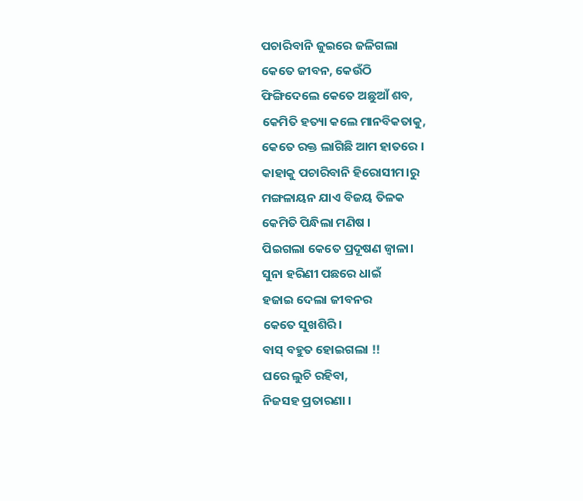ପଚାରିବାନି ଜୁଇରେ ଜଳିଗଲା
କେତେ ଜୀବନ, କେଉଁଠି
ଫିଙ୍ଗିଦେଲେ କେତେ ଅଛୁଆଁ ଶବ,
କେମିତି ହତ୍ୟା କଲେ ମାନବିକତାକୁ,
କେତେ ରକ୍ତ ଲାଗିଛି ଆମ ହାତରେ ।
କାହାକୁ ପଚାରିବାନି ହିରୋସୀମ।ରୁ
ମଙ୍ଗଳାୟନ ଯାଏ ବିଜୟ ତିଳକ
କେମିତି ପିନ୍ଧିଲା ମଣିଷ ।
ପିଇଗଲା କେତେ ପ୍ରଦୂଷଣ ଜ୍ବାଳା।
ସୁନା ହରିଣୀ ପଛରେ ଧାଇଁ
ହଜାଇ ଦେଲା ଜୀବନର
କେତେ ସୁଖଶିରି।
ବାସ୍ ବହୁତ ହୋଇଗଲା !!
ଘରେ ଲୁଚି ରହିବା,
ନିଜସହ ପ୍ରତାରଣା ।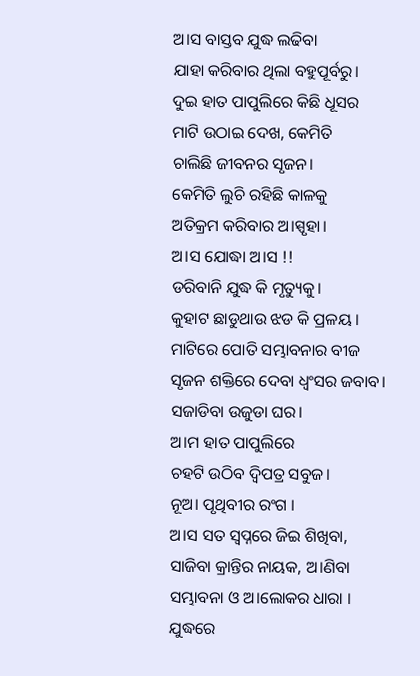ଅ।ସ ବାସ୍ତବ ଯୁଦ୍ଧ ଲଢିବା
ଯାହା କରିବାର ଥିଲା ବହୁପୂର୍ବରୁ।
ଦୁଇ ହାତ ପାପୁଲିରେ କିଛି ଧୂସର
ମାଟି ଉଠାଇ ଦେଖ, କେମିତି
ଚାଲିଛି ଜୀବନର ସୃଜନ।
କେମିତି ଲୁଚି ରହିଛି କାଳକୁ
ଅତିକ୍ରମ କରିବାର ଅ।ସ୍ପୃହା।
ଅ।ସ ଯୋଦ୍ଧା ଅ।ସ !!
ଡରିବାନି ଯୁଦ୍ଧ କି ମୃତ୍ୟୁକୁ।
କୁହାଟ ଛାଡୁଥାଉ ଝଡ କି ପ୍ରଳୟ ।
ମାଟିରେ ପୋତି ସମ୍ଭାବନାର ବୀଜ
ସୃଜନ ଶକ୍ତିରେ ଦେବା ଧ୍ବଂସର ଜବାବ।
ସଜାଡିବା ଉଜୁଡା ଘର।
ଅ।ମ ହାତ ପାପୁଲିରେ
ଚହଟି ଉଠିବ ଦ୍ବିପତ୍ର ସବୁଜ।
ନୂଅ। ପୃଥିବୀର ରଂଗ ।
ଅ।ସ ସତ ସ୍ବପ୍ନରେ ଜିଇ ଶିଖିବା,
ସାଜିବା କ୍ରାନ୍ତିର ନାୟକ, ଅ।ଣିବା
ସମ୍ଭାବନା ଓ ଅ।ଲୋକର ଧାରା ।
ଯୁଦ୍ଧରେ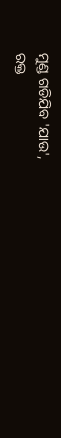ମୁଣ୍ଡ ଗଡିଯିବ 'ଯାଉ',
ରକ୍ତ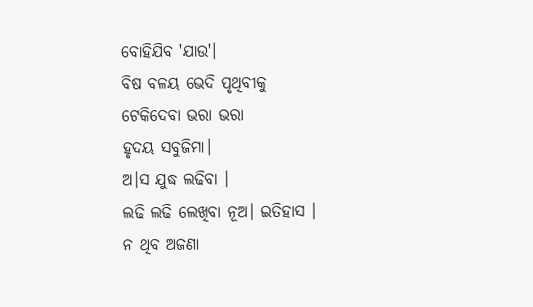ବୋହିଯିବ 'ଯାଉ'।
ବିଷ ବଳୟ ଭେଦି ପୃଥିବୀକୁ
ଟେକିଦେବା ଭରା ଭରା
ହୃଦୟ ସବୁଜିମା।
ଅ।ସ ଯୁଦ୍ଧ ଲଢିବା ।
ଲଢି ଲଢି ଲେଖିବା ନୂଅ। ଇତିହାସ ।
ନ ଥିବ ଅଜଣା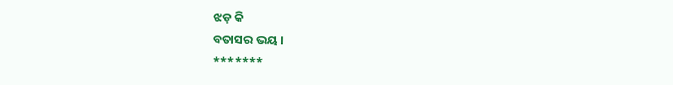ଝଡ଼ କି
ବତାସର ଭୟ ।
*******